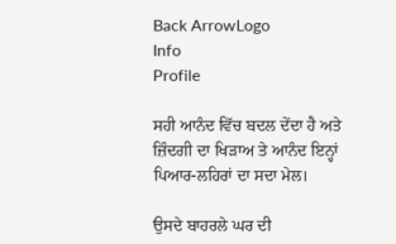Back ArrowLogo
Info
Profile

ਸਹੀ ਆਨੰਦ ਵਿੱਚ ਬਦਲ ਦੇਂਦਾ ਹੈ ਅਤੇ ਜ਼ਿੰਦਗੀ ਦਾ ਖਿੜਾਅ ਤੇ ਆਨੰਦ ਇਨ੍ਹਾਂ ਪਿਆਰ-ਲਹਿਰਾਂ ਦਾ ਸਦਾ ਮੇਲ।

ਉਸਦੇ ਬਾਹਰਲੇ ਘਰ ਦੀ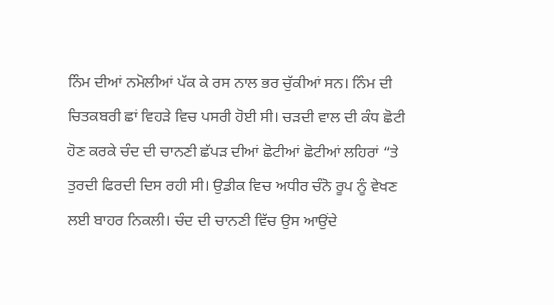ਨਿੰਮ ਦੀਆਂ ਨਮੋਲੀਆਂ ਪੱਕ ਕੇ ਰਸ ਨਾਲ ਭਰ ਚੁੱਕੀਆਂ ਸਨ। ਨਿੰਮ ਦੀ ਚਿਤਕਬਰੀ ਛਾਂ ਵਿਹੜੇ ਵਿਚ ਪਸਰੀ ਹੋਈ ਸੀ। ਚੜਦੀ ਵਾਲ ਦੀ ਕੰਧ ਛੋਟੀ ਹੋਣ ਕਰਕੇ ਚੰਦ ਦੀ ਚਾਨਣੀ ਛੱਪੜ ਦੀਆਂ ਛੋਟੀਆਂ ਛੋਟੀਆਂ ਲਹਿਰਾਂ “ਤੇ ਤੁਰਦੀ ਫਿਰਦੀ ਦਿਸ ਰਹੀ ਸੀ। ਉਡੀਕ ਵਿਚ ਅਧੀਰ ਚੰਨੋ ਰੂਪ ਨੂੰ ਵੇਖਣ ਲਈ ਬਾਹਰ ਨਿਕਲੀ। ਚੰਦ ਦੀ ਚਾਨਣੀ ਵਿੱਚ ਉਸ ਆਉਂਦੇ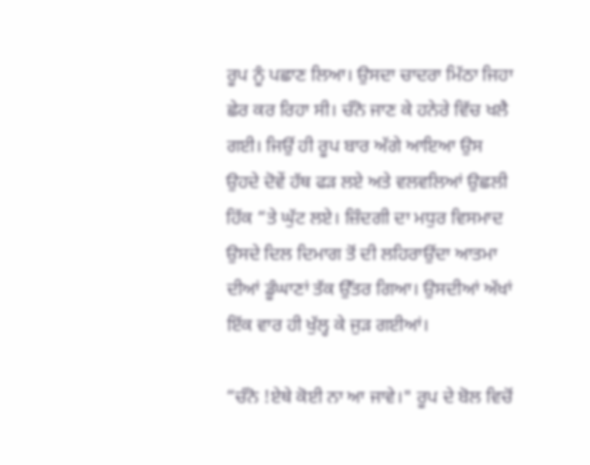ਰੂਪ ਨੂੰ ਪਛਾਣ ਲਿਆ। ਉਸਦਾ ਚਾਦਰਾ ਮਿੱਠਾ ਜਿਹਾ ਛੇਰ ਕਰ ਰਿਹਾ ਸੀ। ਚੰਨੋ ਜਾਣ ਕੇ ਹਨੇਰੇ ਵਿੱਚ ਖਲੈ ਗਈ। ਜਿਉਂ ਹੀ ਰੂਪ ਬਾਰ ਅੱਗੇ ਆਇਆ ਉਸ ਉਹਦੇ ਦੋਵੇਂ ਹੱਥ ਫੜ ਲਏ ਅਤੇ ਵਲਵਲਿਆਂ ਉਛਲੀ ਹਿੱਕ “ਤੇ ਘੁੱਟ ਲਏ। ਜ਼ਿੰਦਗੀ ਦਾ ਮਧੁਰ ਵਿਸਮਾਦ ਉਸਦੇ ਦਿਲ ਦਿਮਾਗ ਤੋਂ ਦੀ ਲਹਿਰਾਉਂਦਾ ਆਤਮਾ ਦੀਆਂ ਡੂੰਘਾਣਾਂ ਤੱਕ ਉੱਤਰ ਗਿਆ। ਉਸਦੀਆਂ ਅੱਖਾਂ ਇੱਕ ਵਾਰ ਹੀ ਖੁੱਲ੍ਹ ਕੇ ਜੁੜ ਗਈਆਂ।

“ਚੰਨੋ !ਏਥੇ ਕੋਈ ਨਾ ਆ ਜਾਵੇ।" ਰੂਪ ਦੇ ਬੋਲ ਵਿਚੋਂ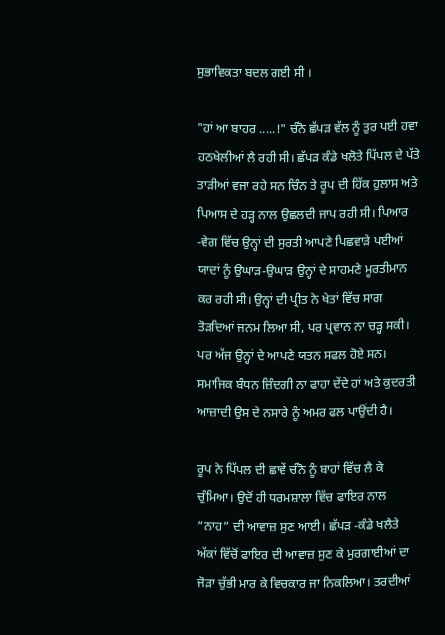ਸੁਭਾਵਿਕਤਾ ਬਦਲ ਗਈ ਸੀ ।

"ਹਾਂ ਆ ਬਾਹਰ .....!" ਚੰਨੋ ਛੱਪੜ ਵੱਲ ਨੂੰ ਤੁਰ ਪਈ ਹਵਾ ਹਠਖੇਲੀਆਂ ਲੈ ਰਹੀ ਸੀ। ਛੱਪੜ ਕੰਡੇ ਖਲੋਤੇ ਪਿੱਪਲ ਦੇ ਪੱਤੇ ਤਾੜੀਆਂ ਵਜਾ ਰਹੇ ਸਨ ਚਿੰਨ ਤੇ ਰੂਪ ਦੀ ਹਿੱਕ ਹੁਲਾਸ ਅਤੇ ਪਿਆਸ ਦੇ ਹੜ੍ਹ ਨਾਲ ਉਛਲਦੀ ਜਾਪ ਰਹੀ ਸੀ। ਪਿਆਰ -ਵੇਗ ਵਿੱਚ ਉਨ੍ਹਾਂ ਦੀ ਸੁਰਤੀ ਆਪਣੇ ਪਿਛਵਾੜੇ ਪਈਆਂ ਯਾਦਾਂ ਨੂੰ ਉਘਾੜ-ਉਘਾੜ ਉਨ੍ਹਾਂ ਦੇ ਸਾਹਮਣੇ ਮੂਰਤੀਮਾਨ ਕਰ ਰਹੀ ਸੀ। ਉਨ੍ਹਾਂ ਦੀ ਪ੍ਰੀਤ ਨੇ ਖੇਤਾਂ ਵਿੱਚ ਸਾਗ ਤੋੜਦਿਆਂ ਜਨਮ ਲਿਆ ਸੀ, ਪਰ ਪ੍ਰਵਾਨ ਨਾ ਚੜ੍ਹ ਸਕੀ। ਪਰ ਅੱਜ ਉਨ੍ਹਾਂ ਦੇ ਆਪਣੇ ਯਤਨ ਸਫਲ ਹੋਏ ਸਨ। ਸਮਾਜਿਕ ਬੰਧਨ ਜ਼ਿੰਦਗੀ ਨਾ ਫਾਹਾ ਦੇਂਦੇ ਹਾਂ ਅਤੇ ਕੁਦਰਤੀ ਆਜ਼ਾਦੀ ਉਸ ਦੇ ਨਸਾਰੇ ਨੂੰ ਅਮਰ ਫਲ ਪਾਉਂਦੀ ਹੈ।

ਰੂਪ ਨੇ ਪਿੱਪਲ ਦੀ ਛਾਵੇਂ ਚੰਨੋ ਨੂੰ ਬਾਹਾਂ ਵਿੱਚ ਲੈ ਕੇ ਚੁੰਮਿਆ। ਉਦੋਂ ਹੀ ਧਰਮਸ਼ਾਲਾ ਵਿੱਚ ਫਾਇਰ ਨਾਲ “ਨਾਹ” ਦੀ ਆਵਾਜ਼ ਸੁਣ ਆਈ। ਛੱਪੜ -ਕੰਡੇ ਖਲੈਤੇ ਅੱਕਾਂ ਵਿੱਚੋਂ ਫਾਇਰ ਦੀ ਆਵਾਜ਼ ਸੁਣ ਕੇ ਮੁਰਗਾਈਆਂ ਦਾ ਜੋੜਾ ਚੁੱਭੀ ਮਾਰ ਕੇ ਵਿਚਕਾਰ ਜਾ ਨਿਕਲਿਆ। ਤਰਦੀਆਂ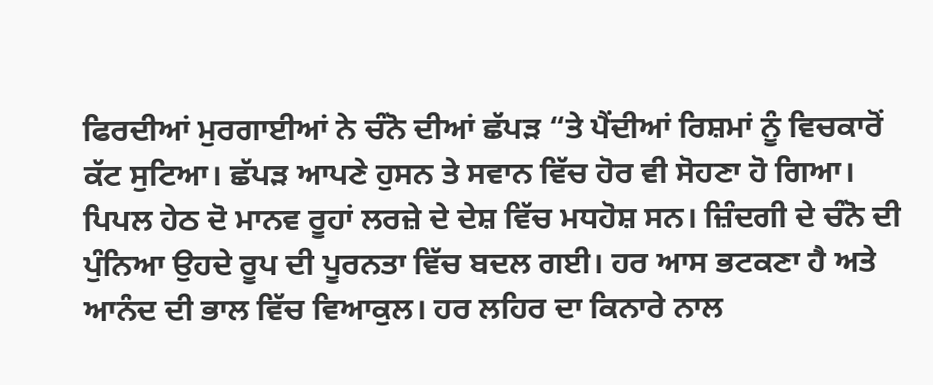ਫਿਰਦੀਆਂ ਮੁਰਗਾਈਆਂ ਨੇ ਚੰਨੋ ਦੀਆਂ ਛੱਪੜ “ਤੇ ਪੈਂਦੀਆਂ ਰਿਸ਼ਮਾਂ ਨੂੰ ਵਿਚਕਾਰੋਂ ਕੱਟ ਸੁਟਿਆ। ਛੱਪੜ ਆਪਣੇ ਹੁਸਨ ਤੇ ਸਵਾਨ ਵਿੱਚ ਹੋਰ ਵੀ ਸੋਹਣਾ ਹੋ ਗਿਆ। ਪਿਪਲ ਹੇਠ ਦੋ ਮਾਨਵ ਰੂਹਾਂ ਲਰਜ਼ੇ ਦੇ ਦੇਸ਼ ਵਿੱਚ ਮਧਹੋਸ਼ ਸਨ। ਜ਼ਿੰਦਗੀ ਦੇ ਚੰਨੋ ਦੀ ਪੁੰਨਿਆ ਉਹਦੇ ਰੂਪ ਦੀ ਪੂਰਨਤਾ ਵਿੱਚ ਬਦਲ ਗਈ। ਹਰ ਆਸ ਭਟਕਣਾ ਹੈ ਅਤੇ ਆਨੰਦ ਦੀ ਭਾਲ ਵਿੱਚ ਵਿਆਕੁਲ। ਹਰ ਲਹਿਰ ਦਾ ਕਿਨਾਰੇ ਨਾਲ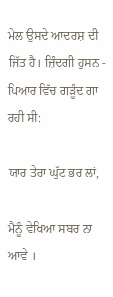ਮੇਲ ਉਸਦੇ ਆਦਰਸ਼ ਦੀ ਜਿੱਤ ਹੈ। ਜ਼ਿੰਦਗੀ ਹੁਸਨ - ਪਿਆਰ ਵਿੱਚ ਗੜੂੰਦ ਗਾ ਰਹੀ ਸੀ:

ਯਾਰ ਤੇਰਾ ਘੁੱਟ ਭਰ ਲਾਂ,

ਮੈਨੂੰ ਵੇਖਿਆ ਸਬਰ ਨਾ ਆਵੇ ।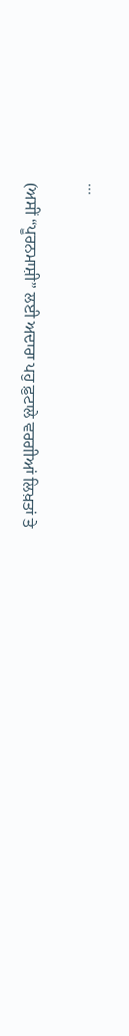...

(ਅਸੀਂ “ਪੂਰਨਮਾਸ਼ੀ” ਲਈ ਅਦਾਰਾ ਪਹੁ ਫ਼ੁਟਾਲੇ ਵਰਗੀਆਂ ਲਿਖ਼ਤਾਂ ਤੇ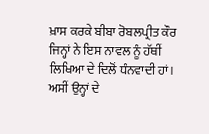ਖ਼ਾਸ ਕਰਕੇ ਬੀਬਾ ਰੋਬਲਪ੍ਰੀਤ ਕੌਰ ਜਿਨ੍ਹਾਂ ਨੇ ਇਸ ਨਾਵਲ ਨੂੰ ਹੱਥੀਂ ਲਿਖਿਆ ਦੇ ਦਿਲੋਂ ਧੰਨਵਾਦੀ ਹਾਂ। ਅਸੀਂ ਉਨ੍ਹਾਂ ਦੇ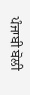ਪੰਜਾਬੀ ਬੋਲੀ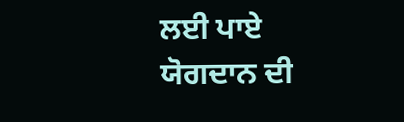ਲਈ ਪਾਏ ਯੋਗਦਾਨ ਦੀ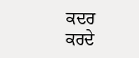ਕਦਰ ਕਰਦੇ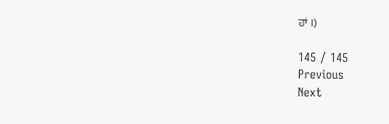ਹਾਂ ।)

145 / 145
Previous
Next